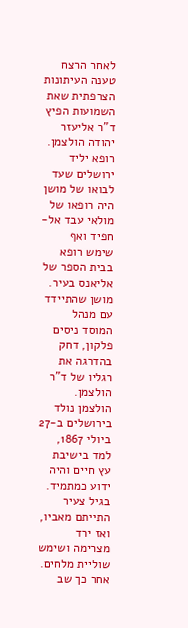לאחר הרצח טענה העיתונות הצרפתית שאת השמועות הפיץ ד"ר אליעזר
יהודה הולצמן. רופא יליד ירושלים שעד לבואו של מושן היה רופאו של מולאי עבד אל-חפיד ואף שימש רופא בבית הספר של אליאנס בעיר. מושן שהתיידד עם מנהל המוסד ניסים פלקון, דחק בהדרגה את רגליו של ד"ר הולצמן.
הולצמן נולד בירושלים ב-27 ביולי 1867, למד בישיבת עץ חיים והיה ידוע כמתמיד. בגיל צעיר התייתם מאביו, ואז ירד מצרימה ושימש שוליית מלחים. אחר כך שב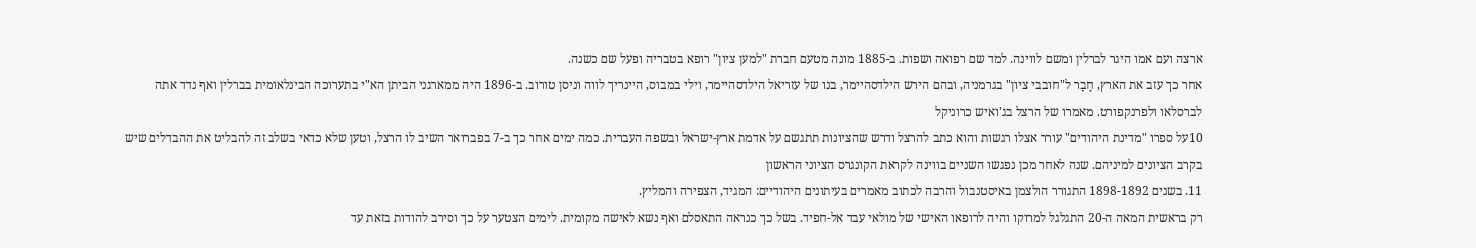ארצה ועם אמו היגר לברלין ומשם לווינה. למד שם רפואה ושפות. ב-1885 מונה מטעם חברת "למען ציון" רופא בטבריה ופעל שם כשנה.
אחר כך עזב את הארץ, חָבַר ל"חובבי ציון" בגרמניה, ובהם הירש הילדסהיימר, בנו של עזריאל הילדסהיימר, וילי במבוס, היינריך לווה וניסן טורוב. ב-1896 היה ממארגני הביתן הא"י בתערוכה הבינלאומית בברלין ואף נדד אתה לברסלאו ולפרנקפורט. מאמרו של הרצל בג'ואיש כרוניקל
10על ספרו "מדינת היהודים" עורר אצלו רגשות והוא כתב להרצל ודרש שהציונות תתגשם על אדמת ארץ-ישראל ובשפה העברית. כמה ימים אחר כך ב-7 בפברואר השיב לו הרצל, וטען שלא כדאי בשלב זה להבליט את ההבדלים שיש בקרב הציונים למיניהם. שנה לאחר מכן נפגשו השניים בווינה לקראת הקונגרס הציוני הראשון
11. בשנים 1898-1892 התגורר הולצמן באיסטנבול והרבה לכתוב מאמרים בעיתונים היהודיים: המגיד, הצפירה והמליץ.
רק בראשית המאה ה-20 התגלגל למרוקו והיה לרופאו האישי של מולאי עבד אל-חפיד. בשל כך כנראה התאסלם ואף נשא לאישה מקומית. לימים הצטער על כך וסירב להודות בזאת עד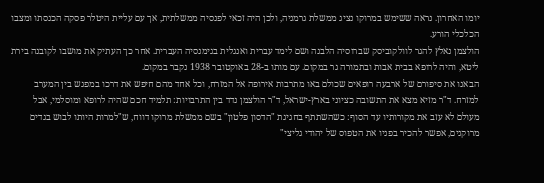יומו האחרון. נראה ששימש במרוקו נציג ממשלת גרמניה, ולכן היה זכאי לפנסיה ממשלתית, אך עם עליית היטלר פסקה הכנסתו ומצבו הכלכלי הורע.
הולצמן נאלץ להגר לוולקוביסק שברוסיה הלבנה ושם לימד עברית ואנגלית בגימנסיה העברית. אחר כך העתיק את מושבו לקובנה בירת ליטא, והיה לרופא בבית אבות ובתמורה גר במקום. עם מותו ב-28 באוקטובר 1938 נקבר במקום.
הבאנו את סיפורם של ארבעה רופאים שכולם באו מתרבות אירופה אל המזרח, וכל אחד מהם חיפש את דרכו במפגש בין המערב למזרח. ד"ר מזיא מצא את התשובה כציוני בארץ-ישראל, ד"ר הולצמן נדד בין התרבויות: תלמיד חכם שהיה לרופא ומוסלמי, אבל מעולם לא עזב את מקורותיו עד הסוף: כשהשתתף בחגיגת "הדסון פלטון" בשם ממשלת מרוקו דווח, ש"למרות היותו לבוש בגדים מרוקנים, אפשר להכיר בפניו את הטפוס של יהודי גליצי"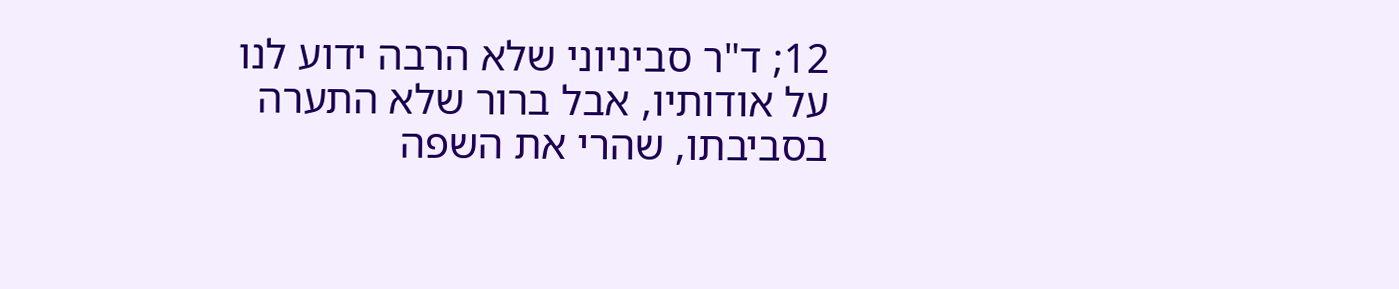12; ד"ר סביניוני שלא הרבה ידוע לנו על אודותיו, אבל ברור שלא התערה בסביבתו, שהרי את השפה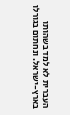העברית לא למד בשהותו בארץ-ישראל. ונחתום בגורלו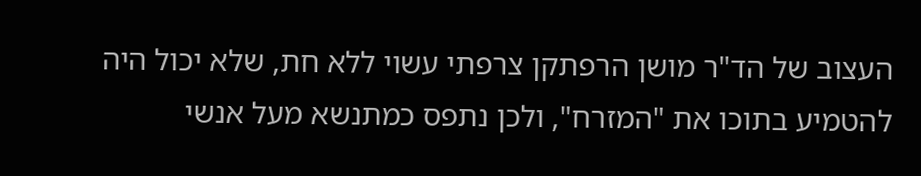העצוב של הד"ר מושן הרפתקן צרפתי עשוי ללא חת, שלא יכול היה להטמיע בתוכו את "המזרח", ולכן נתפס כמתנשא מעל אנשי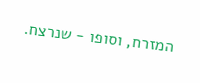המזרח, וסופו - שנרצח.